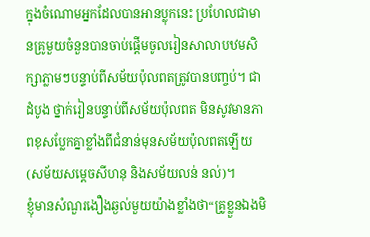ក្នុងចំណោមអ្នកដែលបានអានប្លុកនេះ ប្រហែលជាមានគ្រូមួយចំនួនបានចាប់ផ្ដើមចូលរៀនសាលាបឋមសិក្សាភ្លាមៗបន្ទាប់ពីសម័យប៉ុលពតត្រូវបានបញ្ចប់។ ជាដំបូង ថ្នាក់រៀនបន្ទាប់ពីសម័យប៉ុលពត មិនសូវមានភាពខុសប្លែកគ្នាខ្លាំងពីជំនាន់មុនសម័យប៉ុលពតឡើយ (សម័យសម្ដេចសីហនុ និងសម័យលន់ នល់)។
ខ្ញុំមានសំណួរងឿងឆ្ងល់មួយយ៉ាងខ្លាំងថា“គ្រូខ្លួនឯងមិ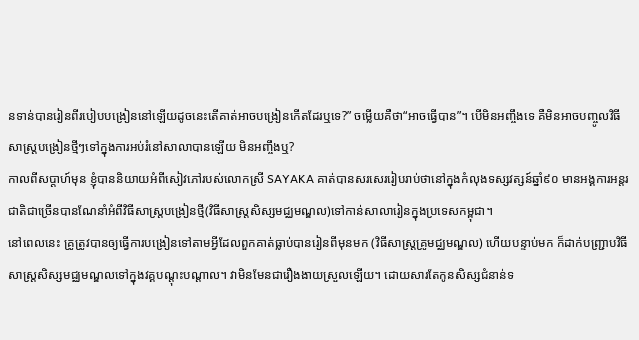នទាន់បានរៀនពីរបៀបបង្រៀននៅឡើយដូចនេះតើគាត់អាចបង្រៀនកើតដែរឬទេ?” ចម្លើយគឺថា“អាចធ្វើបាន”។ បើមិនអញ្ចឹងទេ គឺមិនអាចបញ្ចូលវិធីសាស្រ្តបង្រៀនថ្មីៗទៅក្នុងការអប់រំនៅសាលាបានឡើយ មិនអញ្ចឹងឬ?
កាលពីសប្ដាហ៍មុន ខ្ញុំបាននិយាយអំពីសៀវភៅរបស់លោកស្រី SAYAKA គាត់បានសរសេររៀបរាប់ថានៅក្នុងកំលុងទស្សវត្សន៍ឆ្នាំ៩០ មានអង្គការអន្តរជាតិជាច្រើនបានណែនាំអំពីវិធីសាស្រ្តបង្រៀនថ្មី(វិធីសាស្រ្តសិស្សមជ្ឈមណ្ឌល)ទៅកាន់សាលារៀនក្នុងប្រទេសកម្ពុជា។
នៅពេលនេះ គ្រូត្រូវបានឲ្យធ្វើការបង្រៀនទៅតាមអ្វីដែលពួកគាត់ធ្លាប់បានរៀនពីមុនមក (វិធីសាស្រ្តគ្រូមជ្ឈមណ្ឌល) ហើយបន្ទាប់មក ក៏ដាក់បញ្រ្ជាបវិធីសាស្រ្តសិស្សមជ្ឈមណ្ឌលទៅក្នុងវគ្គបណ្ដុះបណ្ដាល។ វាមិនមែនជារឿងងាយស្រួលឡើយ។ ដោយសារតែកូនសិស្សជំនាន់ទ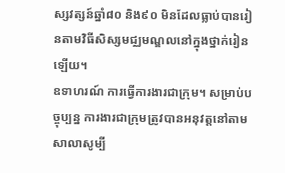ស្សវត្សន៍ឆ្នាំ៨០ និង៩០ មិនដែលធ្លាប់បានរៀនតាមវិធីសិស្សមជ្ឈមណ្ឌលនៅក្នុងថ្នាក់រៀនឡើយ។
ឧទាហរណ៍ ការធ្វើការងារជាក្រុម។ សម្រាប់បច្ចុប្បន្ន ការងារជាក្រុមត្រូវបានអនុវត្តនៅតាមសាលាសូម្បី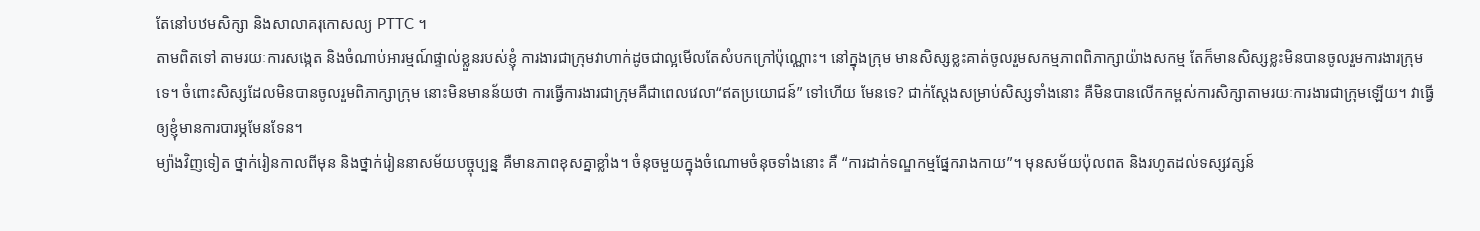តែនៅបឋមសិក្សា និងសាលាគរុកោសល្យ PTTC ។
តាមពិតទៅ តាមរយៈការសង្កេត និងចំណាប់អារម្មណ៍ផ្ទាល់ខ្លួនរបស់ខ្ញុំ ការងារជាក្រុមវាហាក់ដូចជាល្អមើលតែសំបកក្រៅប៉ុណ្ណោះ។ នៅក្នុងក្រុម មានសិស្សខ្លះគាត់ចូលរួមសកម្មភាពពិភាក្សាយ៉ាងសកម្ម តែក៏មានសិស្សខ្លះមិនបានចូលរួមការងារក្រុមទេ។ ចំពោះសិស្សដែលមិនបានចូលរួមពិភាក្សាក្រុម នោះមិនមានន័យថា ការធ្វើការងារជាក្រុមគឺជាពេលវេលា“ឥតប្រយោជន៍” ទៅហើយ មែនទេ? ជាក់ស្ដែងសម្រាប់សិស្សទាំងនោះ គឺមិនបានលើកកម្ពស់ការសិក្សាតាមរយៈការងារជាក្រុមឡើយ។ វាធ្វើឲ្យខ្ញុំមានការបារម្ភមែនទែន។
ម្យ៉ាងវិញទៀត ថ្នាក់រៀនកាលពីមុន និងថ្នាក់រៀននាសម័យបច្ចុប្បន្ន គឺមានភាពខុសគ្នាខ្លាំង។ ចំនុចមួយក្នុងចំណោមចំនុចទាំងនោះ គឺ “ការដាក់ទណ្ឌកម្មផ្នែករាងកាយ”។ មុនសម័យប៉ុលពត និងរហូតដល់ទស្សវត្សន៍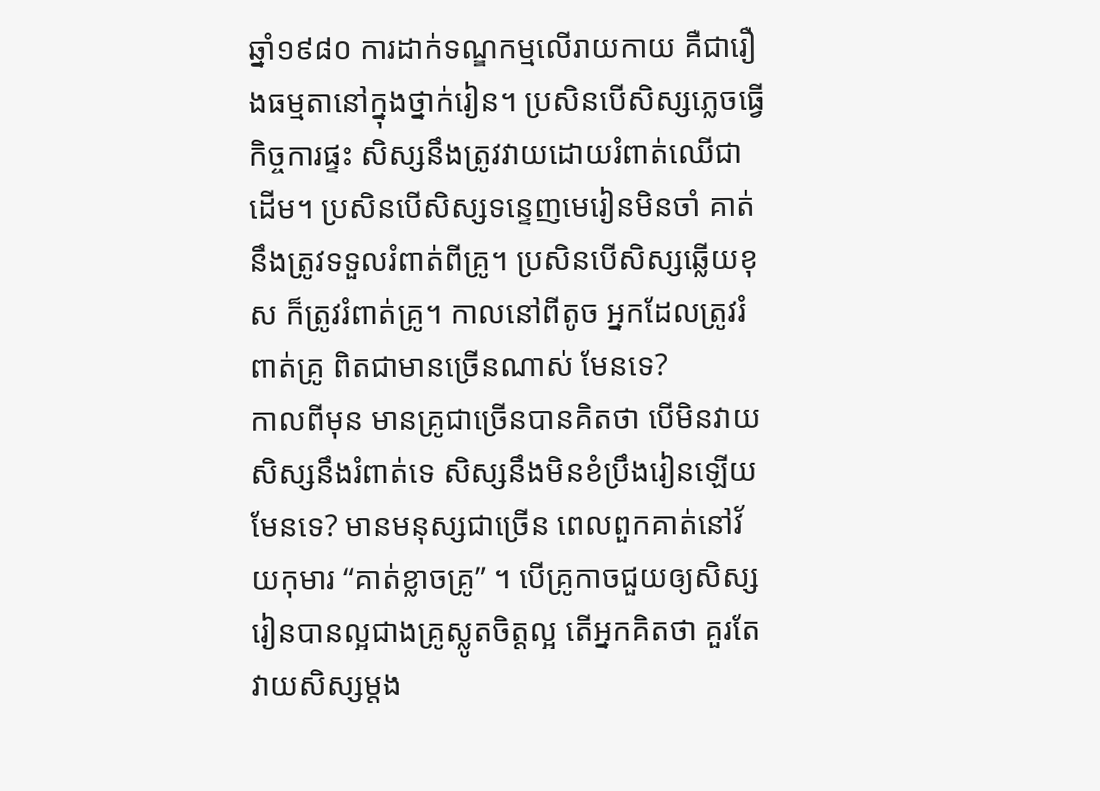ឆ្នាំ១៩៨០ ការដាក់ទណ្ឌកម្មលើរាយកាយ គឺជារឿងធម្មតានៅក្នុងថ្នាក់រៀន។ ប្រសិនបើសិស្សភ្លេចធ្វើកិច្ចការផ្ទះ សិស្សនឹងត្រូវវាយដោយរំពាត់ឈើជាដើម។ ប្រសិនបើសិស្សទន្ទេញមេរៀនមិនចាំ គាត់នឹងត្រូវទទួលរំពាត់ពីគ្រូ។ ប្រសិនបើសិស្សឆ្លើយខុស ក៏ត្រូវរំពាត់គ្រូ។ កាលនៅពីតូច អ្នកដែលត្រូវរំពាត់គ្រូ ពិតជាមានច្រើនណាស់ មែនទេ?
កាលពីមុន មានគ្រូជាច្រើនបានគិតថា បើមិនវាយសិស្សនឹងរំពាត់ទេ សិស្សនឹងមិនខំប្រឹងរៀនឡើយ មែនទេ? មានមនុស្សជាច្រើន ពេលពួកគាត់នៅវ័យកុមារ “គាត់ខ្លាចគ្រូ” ។ បើគ្រូកាចជួយឲ្យសិស្សរៀនបានល្អជាងគ្រូស្លូតចិត្តល្អ តើអ្នកគិតថា គួរតែវាយសិស្សម្ដង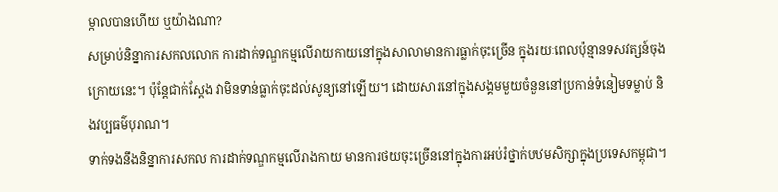ម្កាលបានហើយ ឬយ៉ាងណា?
សម្រាប់និន្នាការសកលលោក ការដាក់ទណ្ឌកម្មលើរាយកាយនៅក្នុងសាលាមានការធ្លាក់ចុះច្រើន ក្នុងរយៈពេលប៉ុន្មានទសវត្សន៍ចុងក្រោយនេះ។ ប៉ុន្តែជាក់ស្ដែង វាមិនទាន់ធ្លាក់ចុះដល់សូន្យនៅឡើយ។ ដោយសារនៅក្នុងសង្គមមួយចំនួននៅប្រកាន់ទំនៀមទម្លាប់ និងវប្បធម៌បុរាណ។
ទាក់ទងនឹងនិន្នាការសកល ការដាក់ទណ្ឌកម្មលើរាងកាយ មានការថយចុះច្រើននៅក្នុងការអប់រំថ្នាក់បឋមសិក្សាក្នុងប្រទេសកម្ពុជា។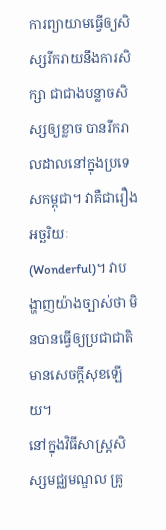ការព្យាយាមធ្វើឲ្យសិស្សរីករាយនឹងការសិក្សា ជាជាងបន្លាចសិស្សឲ្យខ្លាច បានរីករាលដាលនៅក្នុងប្រទេសកម្ពុជា។ វាគឺជារឿងអច្ឆរិយៈ(Wonderful)។ វាបង្ហាញយ៉ាងច្បាស់ថា មិនបានធ្វើឲ្យប្រជាជាតិមានសេចក្ដីសុខឡើយ។
នៅក្នុងវិធីសាស្រ្តសិស្សមជ្ឈមណ្ឌល គ្រូ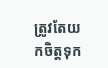ត្រូវតែយកចិត្តទុក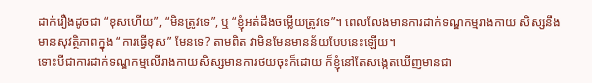ដាក់រឿងដូចជា “ខុសហើយ”, “មិនត្រូវទេ”, ឬ “ខ្ញុំអត់ដឹងចម្លើយត្រូវទេ”។ ពេលលែងមានការដាក់ទណ្ឌកម្មរាងកាយ សិស្សនឹងមានសុវត្ថិភាពក្នុង “ការធ្វើខុស” មែនទេ? តាមពិត វាមិនមែនមានន័យបែបនេះឡើយ។
ទោះបីជាការដាក់ទណ្ឌកម្មលើរាងកាយសិស្សមានការថយចុះក៏ដោយ ក៏ខ្ញុំនៅតែសង្កេតឃើញមានជា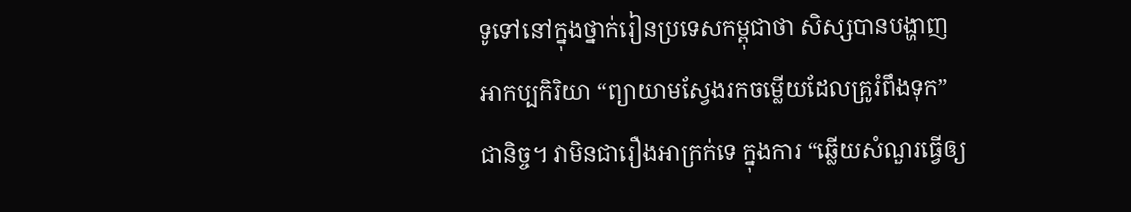ទូទៅនៅក្នុងថ្នាក់រៀនប្រទេសកម្ពុជាថា សិស្សបានបង្ហាញអាកប្បកិរិយា “ព្យាយាមស្វែងរកចម្លើយដែលគ្រូរំពឹងទុក” ជានិច្ច។ វាមិនជារឿងអាក្រក់ទេ ក្នុងការ “ឆ្លើយសំណួរធ្វើឲ្យ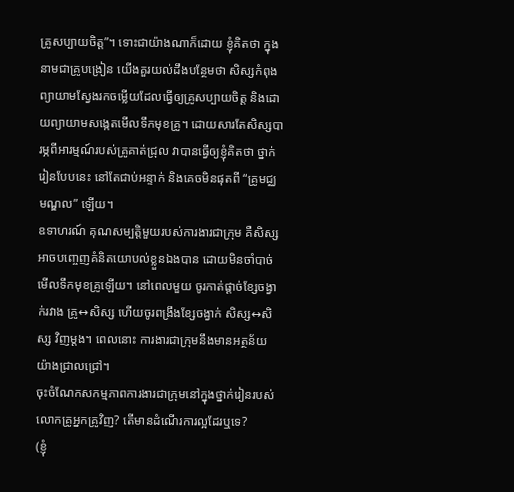គ្រូសប្បាយចិត្ត”។ ទោះជាយ៉ាងណាក៏ដោយ ខ្ញុំគិតថា ក្នុងនាមជាគ្រូបង្រៀន យើងគួរយល់ដឹងបន្ថែមថា សិស្សកំពុងព្យាយាមស្វែងរកចម្លើយដែលធ្វើឲ្យគ្រូសប្បាយចិត្ត និងដោយព្យាយាមសង្កេតមើលទឹកមុខគ្រូ។ ដោយសារតែសិស្សបារម្ភពីអារម្មណ៍របស់គ្រូគាត់ជ្រុល វាបានធ្វើឲ្យខ្ញុំគិតថា ថ្នាក់រៀនបែបនេះ នៅតែជាប់អន្ទាក់ និងគេចមិនផុតពី “គ្រូមជ្ឈមណ្ឌល” ឡើយ។
ឧទាហរណ៍ គុណសម្បត្តិមួយរបស់ការងារជាក្រុម គឺសិស្សអាចបញ្ចេញគំនិតយោបល់ខ្លួនឯងបាន ដោយមិនចាំបាច់មើលទឹកមុខគ្រូឡើយ។ នៅពេលមួយ ចូរកាត់ផ្ដាច់ខ្សែចង្វាក់រវាង គ្រូ↔សិស្ស ហើយចូរពង្រឹងខ្សែចង្វាក់ សិស្ស↔សិស្ស វិញម្ដង។ ពេលនោះ ការងារជាក្រុមនឹងមានអត្ថន័យយ៉ាងជ្រាលជ្រៅ។
ចុះចំណែកសកម្មភាពការងារជាក្រុមនៅក្នុងថ្នាក់រៀនរបស់លោកគ្រូអ្នកគ្រូវិញ? តើមានដំណើរការល្អដែរឬទេ?
(ខ្ញុំ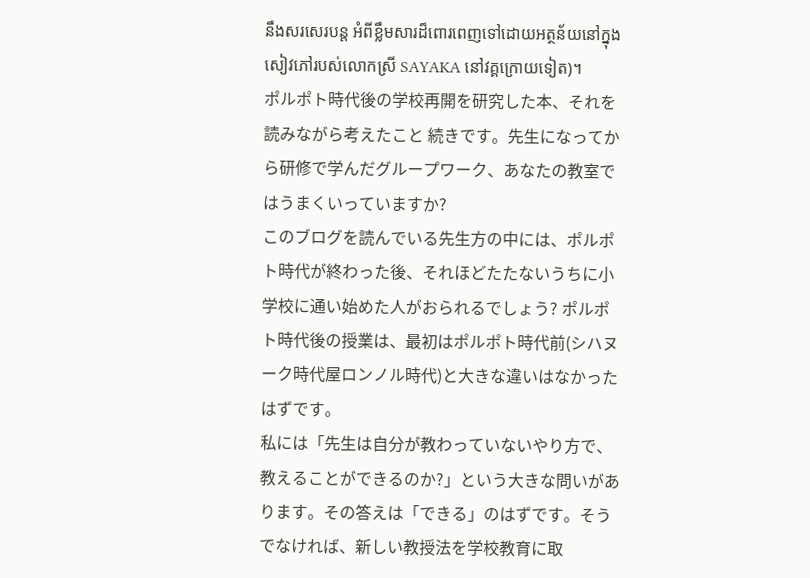នឹងសរសេរបន្ត អំពីខ្លឹមសារដ៏ពោរពេញទៅដោយអត្ថន័យនៅក្នុងសៀវភៅរបស់លោកស្រី SAYAKA នៅវគ្គក្រោយទៀត)។
ポルポト時代後の学校再開を研究した本、それを読みながら考えたこと 続きです。先生になってから研修で学んだグループワーク、あなたの教室ではうまくいっていますか?
このブログを読んでいる先生方の中には、ポルポト時代が終わった後、それほどたたないうちに小学校に通い始めた人がおられるでしょう? ポルポト時代後の授業は、最初はポルポト時代前(シハヌーク時代屋ロンノル時代)と大きな違いはなかったはずです。
私には「先生は自分が教わっていないやり方で、教えることができるのか?」という大きな問いがあります。その答えは「できる」のはずです。そうでなければ、新しい教授法を学校教育に取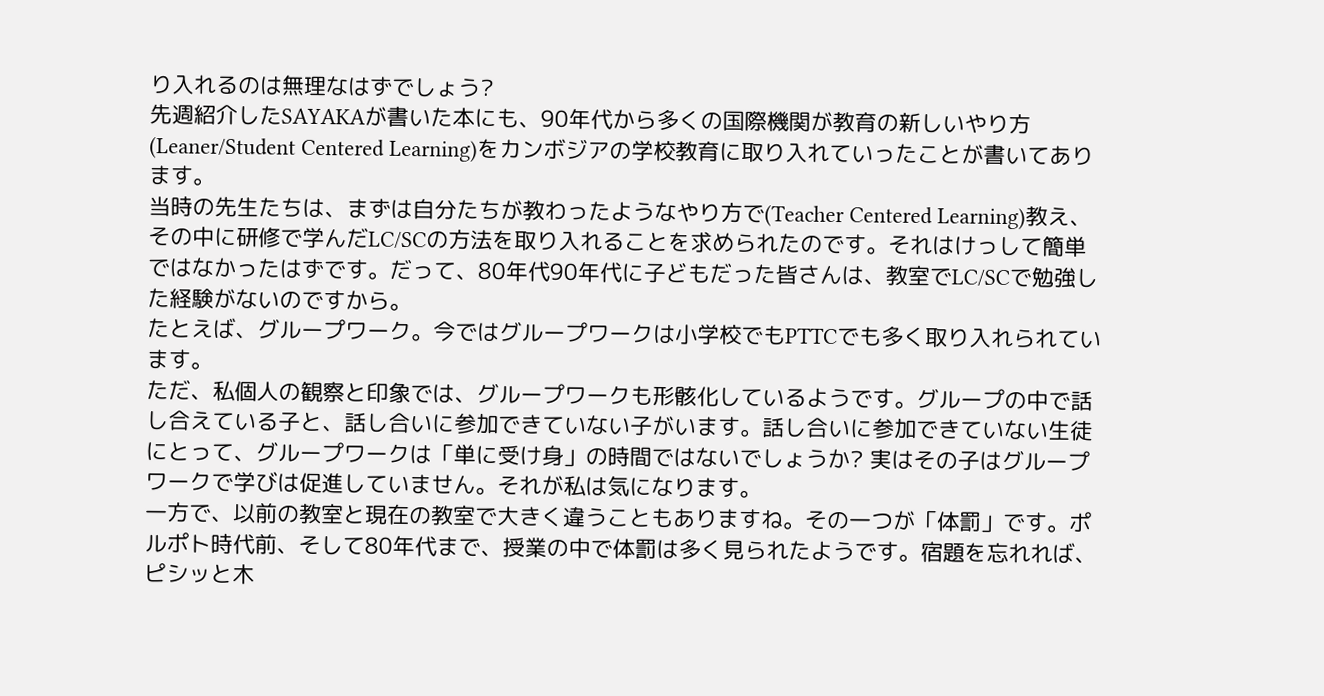り入れるのは無理なはずでしょう?
先週紹介したSAYAKAが書いた本にも、90年代から多くの国際機関が教育の新しいやり方(Leaner/Student Centered Learning)をカンボジアの学校教育に取り入れていったことが書いてあります。
当時の先生たちは、まずは自分たちが教わったようなやり方で(Teacher Centered Learning)教え、その中に研修で学んだLC/SCの方法を取り入れることを求められたのです。それはけっして簡単ではなかったはずです。だって、80年代90年代に子どもだった皆さんは、教室でLC/SCで勉強した経験がないのですから。
たとえば、グループワーク。今ではグループワークは小学校でもPTTCでも多く取り入れられています。
ただ、私個人の観察と印象では、グループワークも形骸化しているようです。グループの中で話し合えている子と、話し合いに参加できていない子がいます。話し合いに参加できていない生徒にとって、グループワークは「単に受け身」の時間ではないでしょうか? 実はその子はグループワークで学びは促進していません。それが私は気になります。
一方で、以前の教室と現在の教室で大きく違うこともありますね。その一つが「体罰」です。ポルポト時代前、そして80年代まで、授業の中で体罰は多く見られたようです。宿題を忘れれば、ピシッと木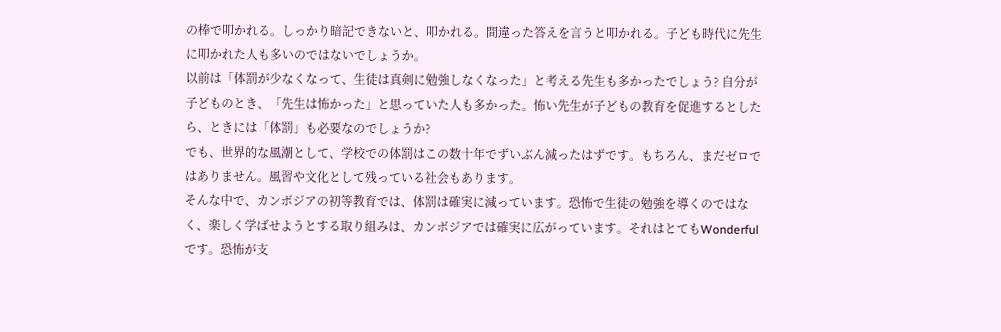の棒で叩かれる。しっかり暗記できないと、叩かれる。間違った答えを言うと叩かれる。子ども時代に先生に叩かれた人も多いのではないでしょうか。
以前は「体罰が少なくなって、生徒は真剣に勉強しなくなった」と考える先生も多かったでしょう? 自分が子どものとき、「先生は怖かった」と思っていた人も多かった。怖い先生が子どもの教育を促進するとしたら、ときには「体罰」も必要なのでしょうか?
でも、世界的な風潮として、学校での体罰はこの数十年でずいぶん減ったはずです。もちろん、まだゼロではありません。風習や文化として残っている社会もあります。
そんな中で、カンボジアの初等教育では、体罰は確実に減っています。恐怖で生徒の勉強を導くのではなく、楽しく学ばせようとする取り組みは、カンボジアでは確実に広がっています。それはとてもWonderfulです。恐怖が支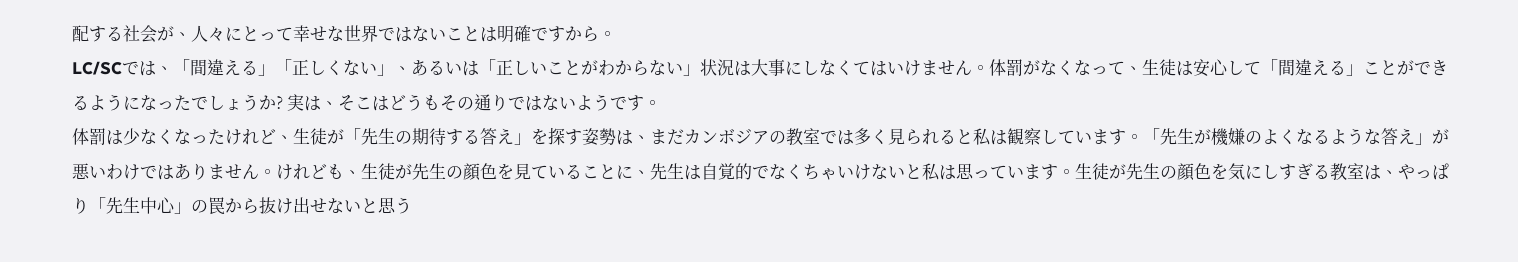配する社会が、人々にとって幸せな世界ではないことは明確ですから。
LC/SCでは、「間違える」「正しくない」、あるいは「正しいことがわからない」状況は大事にしなくてはいけません。体罰がなくなって、生徒は安心して「間違える」ことができるようになったでしょうか? 実は、そこはどうもその通りではないようです。
体罰は少なくなったけれど、生徒が「先生の期待する答え」を探す姿勢は、まだカンボジアの教室では多く見られると私は観察しています。「先生が機嫌のよくなるような答え」が悪いわけではありません。けれども、生徒が先生の顔色を見ていることに、先生は自覚的でなくちゃいけないと私は思っています。生徒が先生の顔色を気にしすぎる教室は、やっぱり「先生中心」の罠から抜け出せないと思う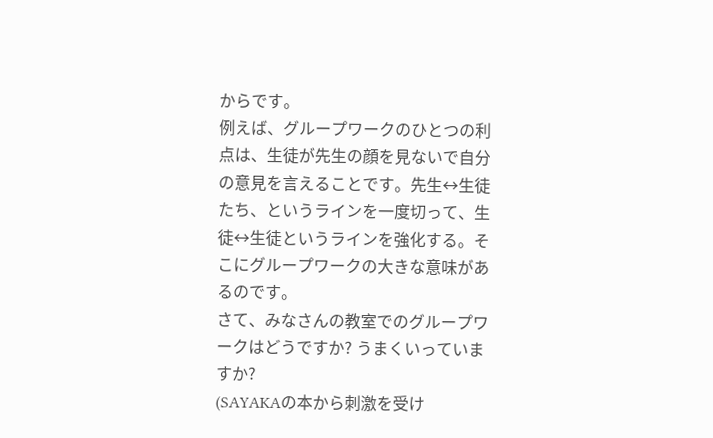からです。
例えば、グループワークのひとつの利点は、生徒が先生の顔を見ないで自分の意見を言えることです。先生↔生徒たち、というラインを一度切って、生徒↔生徒というラインを強化する。そこにグループワークの大きな意味があるのです。
さて、みなさんの教室でのグループワークはどうですか? うまくいっていますか?
(SAYAKAの本から刺激を受け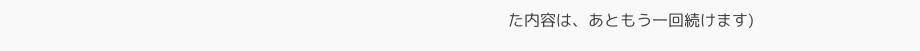た内容は、あともう一回続けます)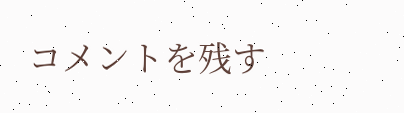コメントを残す